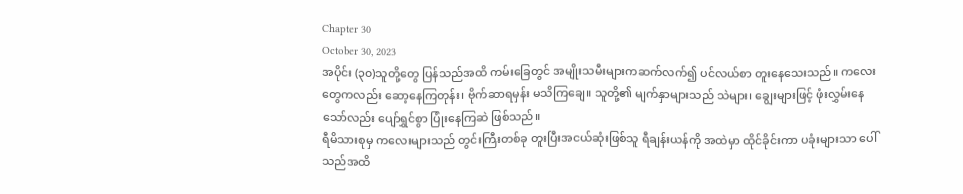Chapter 30
October 30, 2023
အပိုင်း (၃၀)သူတို့တွေ ပြန်သည်အထိ ကမ်းခြေတွင် အမျိုးသမီးများကဆက်လက်၍ ပင်လယ်စာ တူးနေသေးသည်။ ကလေးတွေကလည်း ဆော့နေကြတုန်း၊ ဗိုက်ဆာရမှန်း မသိကြချေ။ သူတို့၏ မျက်နှာများသည် သဲများ၊ ချွေးများဖြင့် ဖုံးလွှမ်းနေသော်လည်း ပျော်ရွှင်စွာ ပြုံးနေကြဆဲ ဖြစ်သည်။
ရီမိသားစုမှ ကလေးများသည် တွင်းကြီးတစ်ခု တူးပြီးအငယ်ဆုံးဖြစ်သူ ရီချန်းယန်ကို အထဲမှာ ထိုင်ခိုင်းကာ ပခုံးများသာ ပေါ်သည်အထိ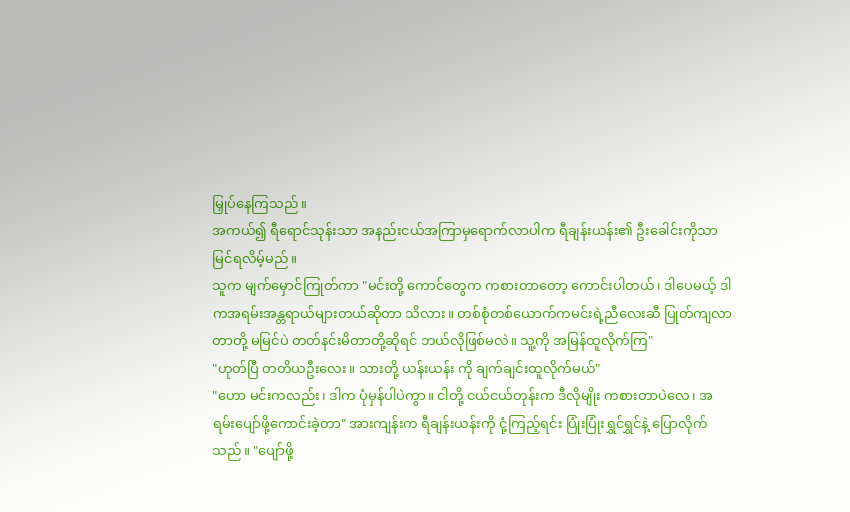မြှုပ်နေကြသည်။
အကယ်၍ ရီရောင်သုန်းသာ အနည်းငယ်အကြာမှရောက်လာပါက ရီချန်းယန်း၏ ဦးခေါင်းကိုသာ မြင်ရလိမ့်မည်။
သူက မျက်မှောင်ကြုတ်ကာ "မင်းတို့ ကောင်တွေက ကစားတာတော့ ကောင်းပါတယ်၊ ဒါပေမယ့် ဒါကအရမ်းအန္တရာယ်များတယ်ဆိုတာ သိလား။ တစ်စုံတစ်ယောက်ကမင်းရဲ့ညီလေးဆီ ပြုတ်ကျလာတာတို့ မမြင်ပဲ တတ်နင်းမိတာတို့ဆိုရင် ဘယ်လိုဖြစ်မလဲ။ သူ့ကို အမြန်ထူလိုက်ကြ"
"ဟုတ်ပြီ တတိယဦးလေး။ သားတို့ ယန်းယန်း ကို ချက်ချင်းထူလိုက်မယ်"
"ဟော မင်းကလည်း၊ ဒါက ပုံမှန်ပါပဲကွာ။ ငါတို့ ငယ်ငယ်တုန်းက ဒီလိုမျိုး ကစားတာပဲလေ၊ အရမ်းပျော်ဖို့ကောင်းခဲ့တာ" အားကျန်းက ရီချန်းယန်းကို ငုံ့ကြည့်ရင်း ပြုံးပြုံးရွှင်ရွှင်နဲ့ ပြောလိုက်သည်။ "ပျော်ဖို့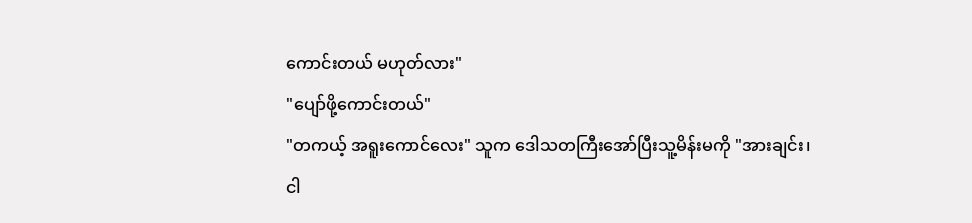ကောင်းတယ် မဟုတ်လား"
"ပျော်ဖို့ကောင်းတယ်"
"တကယ့် အရူးကောင်လေး" သူက ဒေါသတကြီးအော်ပြီးသူ့မိန်းမကို "အားချင်း၊ ငါ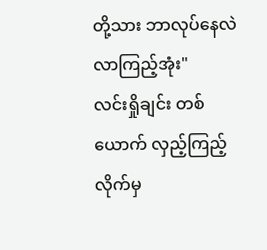တို့သား ဘာလုပ်နေလဲ လာကြည့်အုံး"
လင်းရှိုချင်း တစ်ယောက် လှည့်ကြည့်လိုက်မှ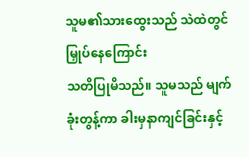သူမ၏သားထွေးသည် သဲထဲတွင်မြှုပ်နေကြောင်း
သတိပြုမိသည်။ သူမသည် မျက်ခုံးတွန့်ကာ ခါးမှနာကျင်ခြင်းနှင့်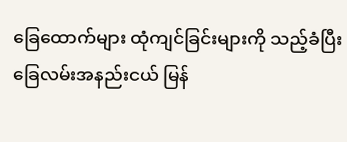ခြေထောက်များ ထုံကျင်ခြင်းများကို သည့်ခံပြီး ခြေလမ်းအနည်းငယ် မြန်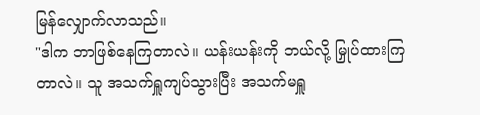မြန်လျှောက်လာသည်။
"ဒါက ဘာဖြစ်နေကြတာလဲ။ ယန်းယန်းကို ဘယ်လို့ မြှုပ်ထားကြတာလဲ။ သူ အသက်ရှူကျပ်သွားပြီး အသက်မရှူ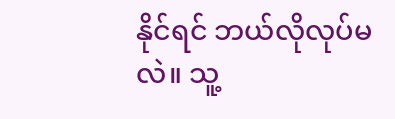နိုင်ရင် ဘယ်လိုလုပ်မလဲ။ သူ့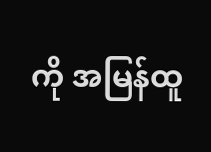ကို အမြန်ထူ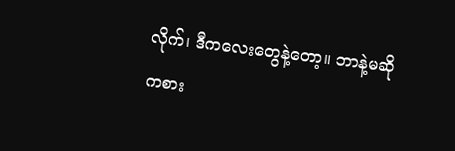လိုက်၊ ဒီကလေးတွေနဲ့တော့။ ဘာနဲ့မဆို ကစား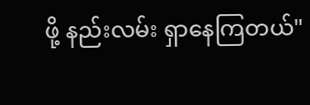ဖို့ နည်းလမ်း ရှာနေကြတယ်"